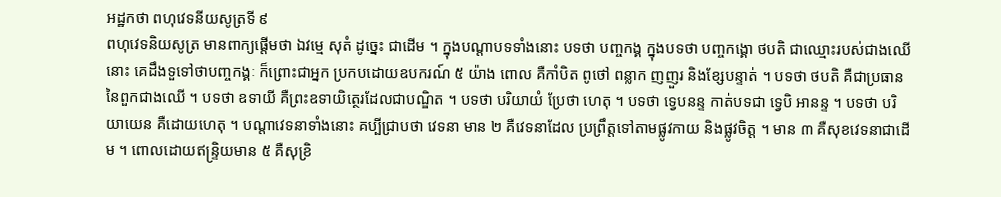អដ្ឋកថា ពហុវេទនីយសូត្រទី ៩
ពហុវេទនិយសូត្រ មានពាក្យផ្តើមថា ឯវម្មេ សុតំ ដូច្នេះ ជាដើម ។ ក្នុងបណ្តាបទទាំងនោះ បទថា បញ្ចកង្គ ក្នុងបទថា បញ្ចកង្គោ ថបតិ ជាឈ្មោះរបស់ជាងឈើនោះ គេដឹងទួទៅថាបញ្ចកង្គៈ ក៏ព្រោះជាអ្នក ប្រកបដោយឧបករណ៍ ៥ យ៉ាង ពោល គឺកាំបិត ពូថៅ ពន្លាក ញញួរ និងខ្សែបន្ទាត់ ។ បទថា ថបតិ គឺជាប្រធាននៃពួកជាងឈើ ។ បទថា ឧទាយី គឺព្រះឧទាយិត្ថេរដែលជាបណ្ឌិត ។ បទថា បរិយាយំ ប្រែថា ហេតុ ។ បទថា ទ្វេបនន្ទ កាត់បទជា ទ្វេបិ អានន្ទ ។ បទថា បរិយាយេន គឺដោយហេតុ ។ បណ្តាវេទនាទាំងនោះ គប្បីជ្រាបថា វេទនា មាន ២ គឺវេទនាដែល ប្រព្រឹត្តទៅតាមផ្លូវកាយ និងផ្លូវចិត្ត ។ មាន ៣ គឺសុខវេទនាជាដើម ។ ពោលដោយឥន្ទ្រិយមាន ៥ គឺសុខ្រិ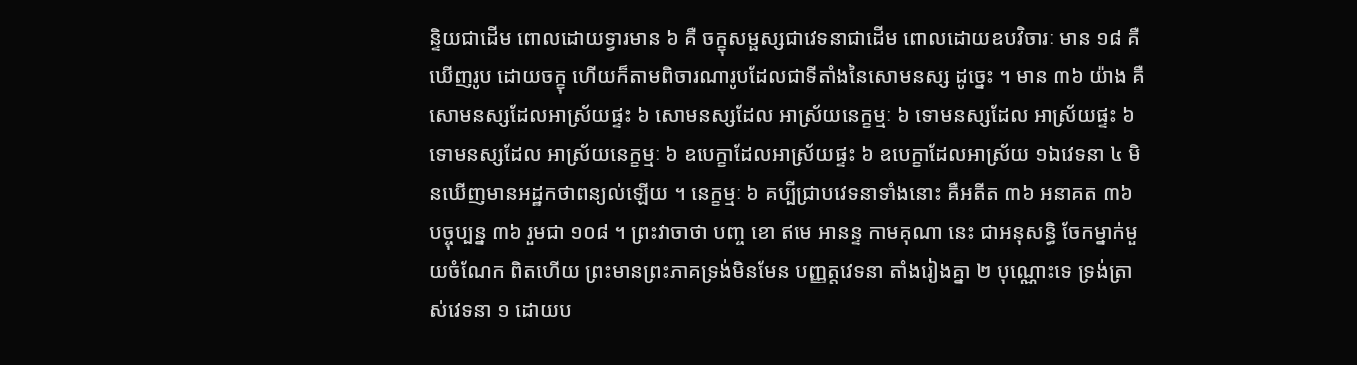ន្ទិយជាដើម ពោលដោយទ្វារមាន ៦ គឺ ចក្ខុសម្ផស្សជាវេទនាជាដើម ពោលដោយឧបវិចារៈ មាន ១៨ គឺឃើញរូប ដោយចក្ខុ ហើយក៏តាមពិចារណារូបដែលជាទីតាំងនៃសោមនស្ស ដូច្នេះ ។ មាន ៣៦ យ៉ាង គឺសោមនស្សដែលអាស្រ័យផ្ទះ ៦ សោមនស្សដែល អាស្រ័យនេក្ខម្មៈ ៦ ទោមនស្សដែល អាស្រ័យផ្ទះ ៦ ទោមនស្សដែល អាស្រ័យនេក្ខម្មៈ ៦ ឧបេក្ខាដែលអាស្រ័យផ្ទះ ៦ ឧបេក្ខាដែលអាស្រ័យ ១ឯវេទនា ៤ មិនឃើញមានអដ្ឋកថាពន្យល់ឡើយ ។ នេក្ខម្មៈ ៦ គប្បីជ្រាបវេទនាទាំងនោះ គឺអតីត ៣៦ អនាគត ៣៦ បច្ចុប្បន្ន ៣៦ រួមជា ១០៨ ។ ព្រះវាចាថា បញ្ច ខោ ឥមេ អានន្ទ កាមគុណា នេះ ជាអនុសន្ធិ ចែកម្នាក់មួយចំណែក ពិតហើយ ព្រះមានព្រះភាគទ្រង់មិនមែន បញ្ញត្តវេទនា តាំងរៀងគ្នា ២ បុណ្ណោះទេ ទ្រង់ត្រាស់វេទនា ១ ដោយប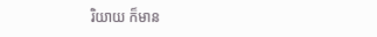រិយាយ ក៏មាន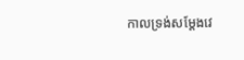កាលទ្រង់សម្តែងវេ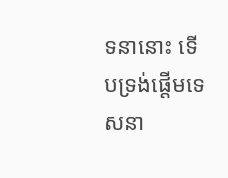ទនានោះ ទើបទ្រង់ផ្តើមទេសនា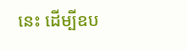នេះ ដើម្បីឧប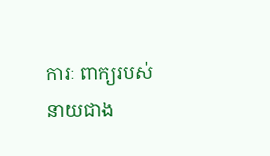ការៈ ពាក្យរបស់នាយជាង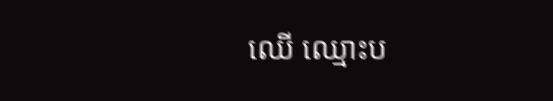ឈើ ឈ្មោះប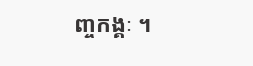ញ្ចកង្គៈ ។